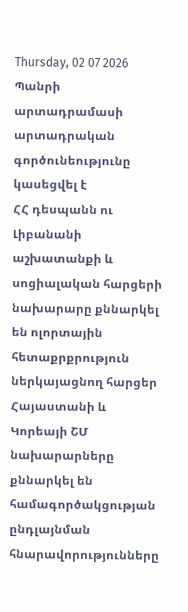Thursday, 02 07 2026
Պանրի արտադրամասի արտադրական գործունեությունը կասեցվել է
ՀՀ դեսպանն ու Լիբանանի աշխատանքի և սոցիալական հարցերի նախարարը քննարկել են ոլորտային հետաքրքրություն ներկայացնող հարցեր
Հայաստանի և Կորեայի ՇՄ նախարարները քննարկել են համագործակցության ընդլայնման հնարավորությունները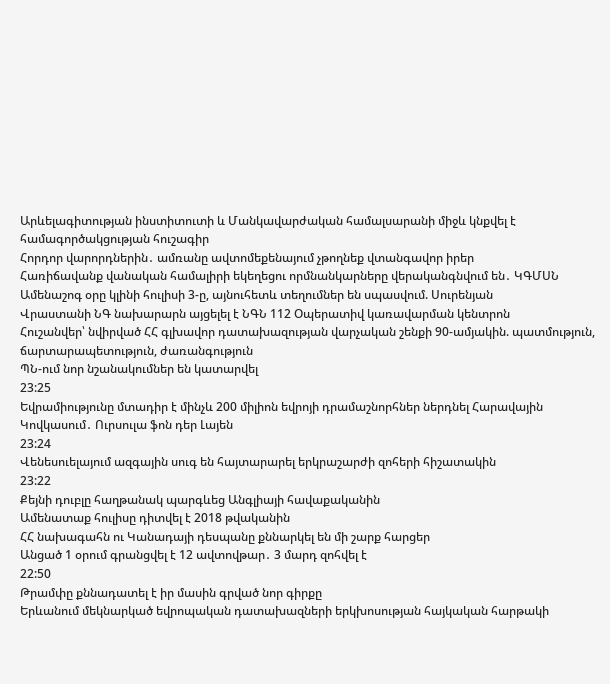Արևելագիտության ինստիտուտի և Մանկավարժական համալսարանի միջև կնքվել է համագործակցության հուշագիր
Հորդոր վարորդներին․ ամռանը ավտոմեքենայում չթողնեք վտանգավոր իրեր
Հառիճավանք վանական համալիրի եկեղեցու որմնանկարները վերականգնվում են․ ԿԳՄՍՆ
Ամենաշոգ օրը կլինի հուլիսի 3-ը, այնուհետև տեղումներ են սպասվում. Սուրենյան
Վրաստանի ՆԳ նախարարն այցելել է ՆԳՆ 112 Օպերատիվ կառավարման կենտրոն
Հուշանվեր՝ նվիրված ՀՀ գլխավոր դատախազության վարչական շենքի 90-ամյակին. պատմություն, ճարտարապետություն, ժառանգություն
ՊՆ-ում նոր նշանակումներ են կատարվել
23:25
Եվրամիությունը մտադիր է մինչև 200 միլիոն եվրոյի դրամաշնորհներ ներդնել Հարավային Կովկասում․ Ուրսուլա ֆոն դեր Լայեն
23:24
Վենեսուելայում ազգային սուգ են հայտարարել երկրաշարժի զոհերի հիշատակին
23:22
Քեյնի դուբլը հաղթանակ պարգևեց Անգլիայի հավաքականին
Ամենատաք հուլիսը դիտվել է 2018 թվականին
ՀՀ նախագահն ու Կանադայի դեսպանը քննարկել են մի շարք հարցեր
Անցած 1 օրում գրանցվել է 12 ավտովթար․ 3 մարդ զոհվել է
22:50
Թրամփը քննադատել է իր մասին գրված նոր գիրքը
Երևանում մեկնարկած եվրոպական դատախազների երկխոսության հայկական հարթակի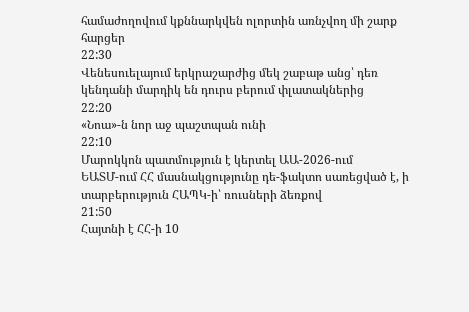համաժողովում կքննարկվեն ոլորտին առնչվող մի շարք հարցեր
22:30
Վենեսուելայում երկրաշարժից մեկ շաբաթ անց՝ դեռ կենդանի մարդիկ են դուրս բերում փլատակներից
22:20
«Նոա»-ն նոր աջ պաշտպան ունի
22:10
Մարոկկոն պատմություն է կերտել ԱԱ-2026-ում
ԵԱՏՄ-ում ՀՀ մասնակցությունը դե-ֆակտո սառեցված է, ի տարբերություն ՀԱՊԿ-ի՝ ռուսների ձեռքով
21:50
Հայտնի է ՀՀ-ի 10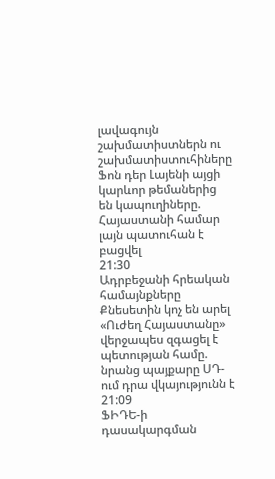լավագույն շախմատիստներն ու շախմատիստուհիները
Ֆոն դեր Լայենի այցի կարևոր թեմաներից են կապուղիները. Հայաստանի համար լայն պատուհան է բացվել
21:30
Ադրբեջանի հրեական համայնքները Քնեսետին կոչ են արել
«Ուժեղ Հայաստանը» վերջապես զգացել է պետության համը. նրանց պայքարը ՍԴ-ում դրա վկայությունն է
21:09
ՖԻԴԵ-ի դասակարգման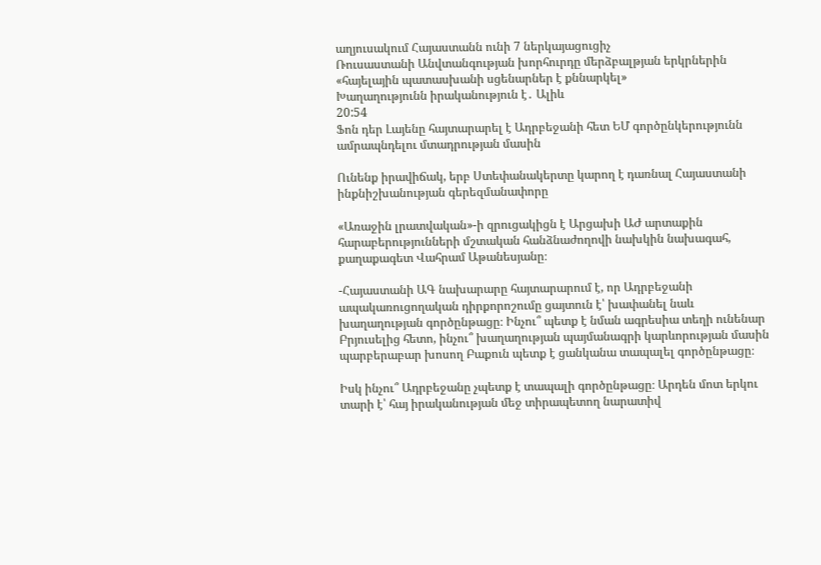աղյուսակում Հայաստանն ունի 7 ներկայացուցիչ
Ռուսաստանի Անվտանգության խորհուրդը մերձբալթյան երկրներին «հայելային պատասխանի սցենարներ է քննարկել»
Խաղաղությունն իրականություն է․ Ալիև
20:54
Ֆոն դեր Լայենը հայտարարել է Ադրբեջանի հետ ԵՄ գործընկերությունն ամրապնդելու մտադրության մասին

Ունենք իրավիճակ, երբ Ստեփանակերտը կարող է դառնալ Հայաստանի ինքնիշխանության գերեզմանափորը

«Առաջին լրատվական»-ի զրուցակիցն է Արցախի ԱԺ արտաքին հարաբերությունների մշտական հանձնաժողովի նախկին նախագահ, քաղաքագետ Վահրամ Աթանեսյանը։

-Հայաստանի ԱԳ նախարարը հայտարարում է, որ Ադրբեջանի ապակառուցողական դիրքորոշումը ցայտուն է՝ խափանել նաև խաղաղության գործընթացը։ Ինչու՞ պետք է նման ագրեսիա տեղի ունենար Բրյուսելից հետո, ինչու՞ խաղաղության պայմանագրի կարևորության մասին պարբերաբար խոսող Բաքուն պետք է ցանկանա տապալել գործընթացը։

Իսկ ինչու՞ Ադրբեջանը չպետք է տապալի գործընթացը։ Արդեն մոտ երկու տարի է՝ հայ իրականության մեջ տիրապետող նարատիվ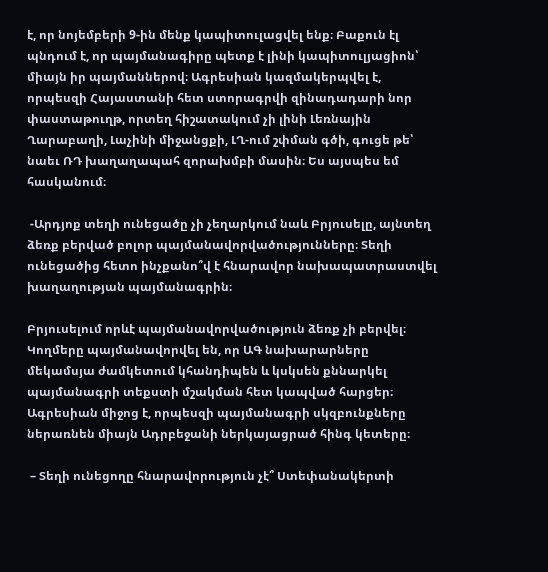է, որ նոյեմբերի 9-ին մենք կապիտուլացվել ենք։ Բաքուն էլ պնդում է, որ պայմանագիրը պետք է լինի կապիտուլյացիոն՝ միայն իր պայմաններով։ Ագրեսիան կազմակերպվել է, որպեսզի Հայաստանի հետ ստորագրվի զինադադարի նոր փաստաթուղթ, որտեղ հիշատակում չի լինի Լեռնային Ղարաբաղի, Լաչինի միջանցքի, ԼՂ-ում շփման գծի, գուցե թե՝ նաեւ ՌԴ խաղաղապահ զորախմբի մասին։ Ես այսպես եմ հասկանում։

 -Արդյոք տեղի ունեցածը չի չեղարկում նաև Բրյուսելը, այնտեղ ձեռք բերված բոլոր պայմանավորվածությունները։ Տեղի ունեցածից հետո ինչքանո՞վ է հնարավոր նախապատրաստվել խաղաղության պայմանագրին։

Բրյուսելում որևէ պայմանավորվածություն ձեռք չի բերվել։ Կողմերը պայմանավորվել են, որ ԱԳ նախարարները մեկամսյա ժամկետում կհանդիպեն և կսկսեն քննարկել պայմանագրի տեքստի մշակման հետ կապված հարցեր։ Ագրեսիան միջոց է, որպեսզի պայմանագրի սկզբունքները ներառնեն միայն Ադրբեջանի ներկայացրած հինգ կետերը։

 – Տեղի ունեցողը հնարավորություն չէ՞ Ստեփանակերտի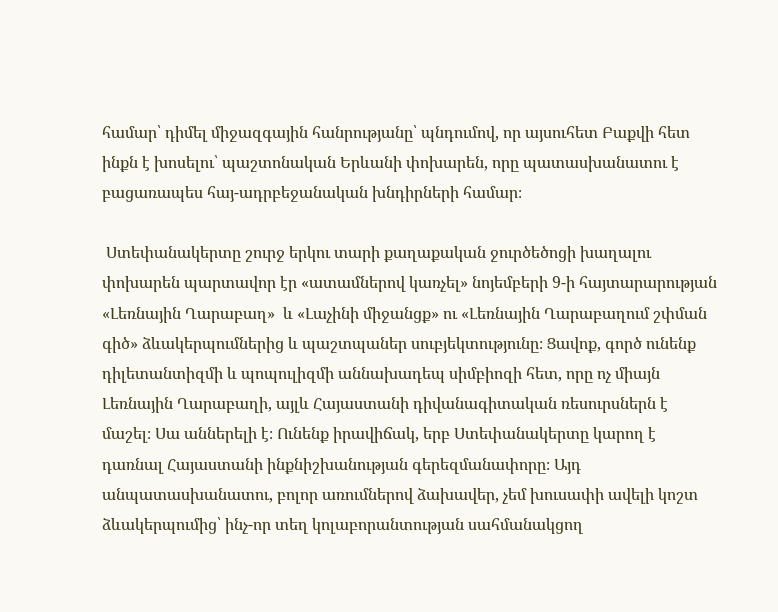համար՝ դիմել միջազգային հանրությանը՝ պնդումով, որ այսուհետ Բաքվի հետ ինքն է խոսելու՝ պաշտոնական Երևանի փոխարեն, որը պատասխանատու է բացառապես հայ-ադրբեջանական խնդիրների համար։

 Ստեփանակերտը շուրջ երկու տարի քաղաքական ջուրծեծոցի խաղալու փոխարեն պարտավոր էր «ատամներով կառչել» նոյեմբերի 9-ի հայտարարության «Լեռնային Ղարաբաղ»  և «Լաչինի միջանցք» ու «Լեռնային Ղարաբաղում շփման գիծ» ձևակերպումներից և պաշտպաներ սուբյեկտությունը։ Ցավոք, գործ ունենք դիլետանտիզմի և պոպուլիզմի աննախադեպ սիմբիոզի հետ, որը ոչ միայն Լեռնային Ղարաբաղի, այլև Հայաստանի դիվանագիտական ռեսուրսներն է մաշել։ Սա աններելի է։ Ունենք իրավիճակ, երբ Ստեփանակերտը կարող է դառնալ Հայաստանի ինքնիշխանության գերեզմանափորը։ Այդ անպատասխանատու, բոլոր առումներով ձախավեր, չեմ խուսափի ավելի կոշտ ձևակերպումից՝ ինչ-որ տեղ կոլաբորանտության սահմանակցող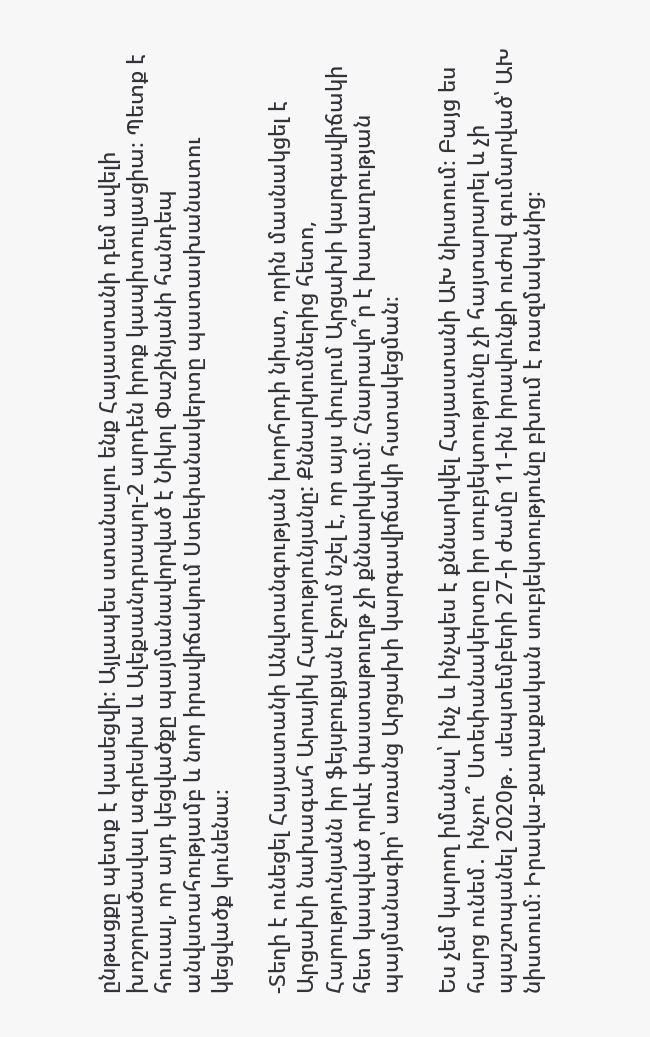ընթացքը պետք է կասեցվի։ Այլապես ստանալու ենք Հայաստանի դեմ ավելի խոշորածավալ ագրեսիա և Ալեքսանդրապոլ-2 արդեն իրոք կապիտուլյացիա։ Պետք է հուսալ, որ այդ կեցվածքը պայմանավորված է Նիկոլ Փաշինյանի հանդեպ անվստահությամբ և նոր իրավիճակում Ստեփանակերտը պատասխանատու կեցվածք կունենա։

-Տեղի է ունեցել Հայաստանի Անվտանգության խորհրդի նիստ, որին մասնակցել է Արցախի նախագահ Արայիկ Հարությունյանը: Քննարկումներից հետո, Հարությունյանն իր ֆեյսբուքյան էջում նշել է, որ այս փուլում Արցախի կարգավիճակի հետ կապված որևէ փաստաթուղթ չի քննարկվում։ Հնարավո՞ր է խաղաղության պայմանագիր՝ առանց Արցախի կարգավիճակի հստակեցման։

Ես չեմ կարող իմանալ՝ ինչ և ինչպես է քննարկվել Հայաստանի ԱԽ նիստում։ Բայց ես հարց ունեմ․ ինչու՞ Ստեփանակերտը իր սուբյեկտությունը չի հայտարարել և չի պաշտպանել 2020թ․ սեպտեմբերի 27-ի ժամը 11-ին իրավունքի ուժով գումարված՝ ԱԽ նիստում։ Իրավա-քաղաքական սուբյեկտությունը բխում է ռազմականից։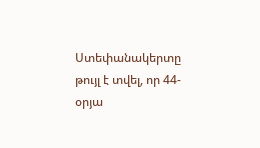Ստեփանակերտը թույլ է տվել, որ 44-օրյա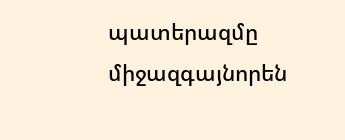պատերազմը միջազգայնորեն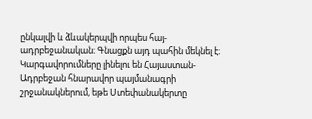ընկալվի և ձևակերպվի որպես հայ-ադրբեջանական։ Գնացքն այդ պահին մեկնել է։ Կարգավորումները լինելու են Հայաստան-Ադրբեջան հնարավոր պայմանագրի շրջանակներում, եթե Ստեփանակերտը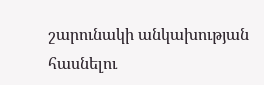շարունակի անկախության հասնելու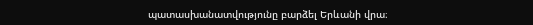պատասխանատվությունը բարձել Երևանի վրա։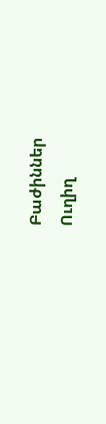Բաժիններ
Ուղիղ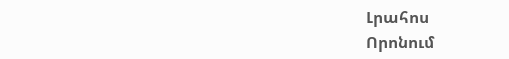Լրահոս
Որոնում